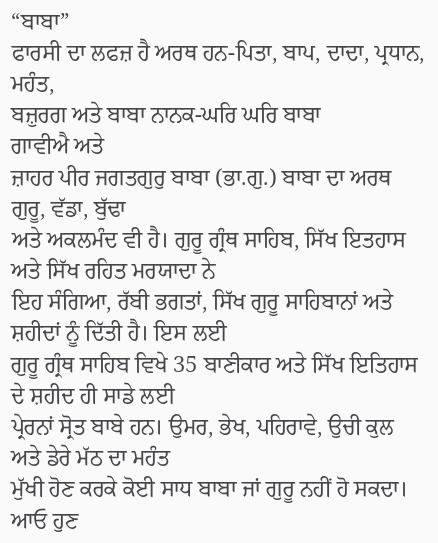“ਬਾਬਾ”
ਫਾਰਸੀ ਦਾ ਲਫਜ਼ ਹੈ ਅਰਥ ਹਨ-ਪਿਤਾ, ਬਾਪ, ਦਾਦਾ, ਪ੍ਰਧਾਨ, ਮਹੰਤ,
ਬਜ਼ੁਰਗ ਅਤੇ ਬਾਬਾ ਨਾਨਕ-ਘਰਿ ਘਰਿ ਬਾਬਾ
ਗਾਵੀਐ ਅਤੇ
ਜ਼ਾਹਰ ਪੀਰ ਜਗਤਗੁਰੁ ਬਾਬਾ (ਭਾ.ਗੁ.) ਬਾਬਾ ਦਾ ਅਰਥ ਗੁਰੂ, ਵੱਡਾ, ਬੁੱਢਾ
ਅਤੇ ਅਕਲਮੰਦ ਵੀ ਹੈ। ਗੁਰੂ ਗ੍ਰੰਥ ਸਾਹਿਬ, ਸਿੱਖ ਇਤਹਾਸ ਅਤੇ ਸਿੱਖ ਰਹਿਤ ਮਰਯਾਦਾ ਨੇ
ਇਹ ਸੰਗਿਆ, ਰੱਬੀ ਭਗਤਾਂ, ਸਿੱਖ ਗੁਰੂ ਸਾਹਿਬਾਨਾਂ ਅਤੇ ਸ਼ਹੀਦਾਂ ਨੂੰ ਦਿੱਤੀ ਹੈ। ਇਸ ਲਈ
ਗੁਰੂ ਗ੍ਰੰਥ ਸਾਹਿਬ ਵਿਖੇ 35 ਬਾਣੀਕਾਰ ਅਤੇ ਸਿੱਖ ਇਤਿਹਾਸ ਦੇ ਸ਼ਹੀਦ ਹੀ ਸਾਡੇ ਲਈ
ਪ੍ਰੇਰਨਾਂ ਸ੍ਰੋਤ ਬਾਬੇ ਹਨ। ਉਮਰ, ਭੇਖ, ਪਹਿਰਾਵੇ, ਉਚੀ ਕੁਲ ਅਤੇ ਡੇਰੇ ਮੱਠ ਦਾ ਮਹੰਤ
ਮੁੱਖੀ ਹੋਣ ਕਰਕੇ ਕੋਈ ਸਾਧ ਬਾਬਾ ਜਾਂ ਗੁਰੂ ਨਹੀਂ ਹੋ ਸਕਦਾ।
ਆਓ ਹੁਣ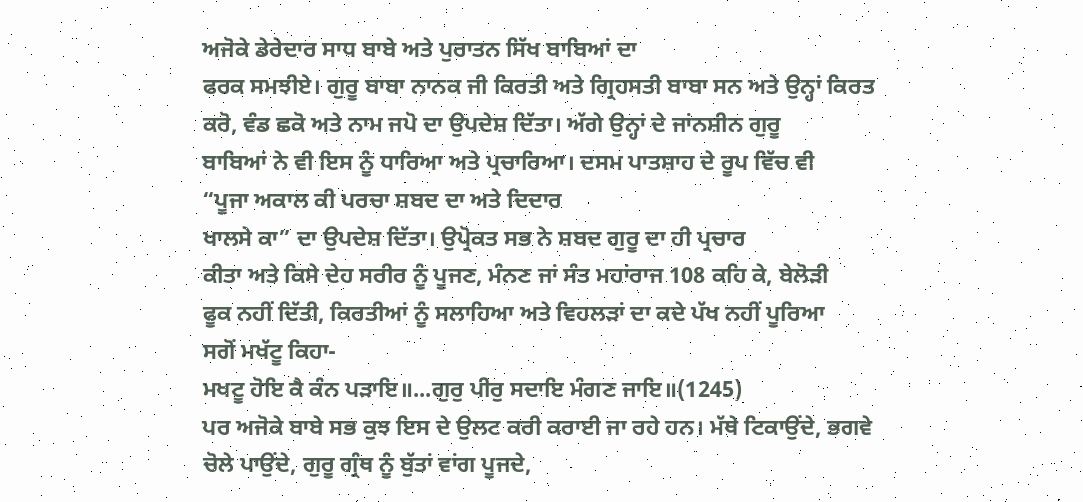ਅਜੋਕੇ ਡੇਰੇਦਾਰ ਸਾਧ ਬਾਬੇ ਅਤੇ ਪੁਰਾਤਨ ਸਿੱਖ ਬਾਬਿਆਂ ਦਾ
ਫਰਕ ਸਮਝੀਏ। ਗੁਰੂ ਬਾਬਾ ਨਾਨਕ ਜੀ ਕਿਰਤੀ ਅਤੇ ਗ੍ਰਿਹਸਤੀ ਬਾਬਾ ਸਨ ਅਤੇ ਉਨ੍ਹਾਂ ਕਿਰਤ
ਕਰੋ, ਵੰਡ ਛਕੋ ਅਤੇ ਨਾਮ ਜਪੋ ਦਾ ਉਪਦੇਸ਼ ਦਿੱਤਾ। ਅੱਗੇ ਉਨ੍ਹਾਂ ਦੇ ਜਾਂਨਸ਼ੀਨ ਗੁਰੂ
ਬਾਬਿਆਂ ਨੇ ਵੀ ਇਸ ਨੂੰ ਧਾਰਿਆ ਅਤੇ ਪ੍ਰਚਾਰਿਆ। ਦਸਮ ਪਾਤਸ਼ਾਹ ਦੇ ਰੂਪ ਵਿੱਚ ਵੀ
“ਪੂਜਾ ਅਕਾਲ ਕੀ ਪਰਚਾ ਸ਼ਬਦ ਦਾ ਅਤੇ ਦਿਦਾਰ
ਖਾਲਸੇ ਕਾ” ਦਾ ਉਪਦੇਸ਼ ਦਿੱਤਾ। ਉਪ੍ਰੋਕਤ ਸਭ ਨੇ ਸ਼ਬਦ ਗੁਰੂ ਦਾ ਹੀ ਪ੍ਰਚਾਰ
ਕੀਤਾ ਅਤੇ ਕਿਸੇ ਦੇਹ ਸਰੀਰ ਨੂੰ ਪੂਜਣ, ਮੰਨਣ ਜਾਂ ਸੰਤ ਮਹਾਂਰਾਜ 108 ਕਹਿ ਕੇ, ਬੇਲੋੜੀ
ਫੂਕ ਨਹੀਂ ਦਿੱਤੀ, ਕਿਰਤੀਆਂ ਨੂੰ ਸਲਾਹਿਆ ਅਤੇ ਵਿਹਲੜਾਂ ਦਾ ਕਦੇ ਪੱਖ ਨਹੀਂ ਪੂਰਿਆ
ਸਗੋਂ ਮਖੱਟੂ ਕਿਹਾ-
ਮਖਟੂ ਹੋਇ ਕੈ ਕੰਨ ਪੜਾਇ॥...ਗੁਰੁ ਪੀਰੁ ਸਦਾਇ ਮੰਗਣ ਜਾਇ॥(1245)
ਪਰ ਅਜੋਕੇ ਬਾਬੇ ਸਭ ਕੁਝ ਇਸ ਦੇ ਉਲਟ ਕਰੀ ਕਰਾਈ ਜਾ ਰਹੇ ਹਨ। ਮੱਥੇ ਟਿਕਾਉਂਦੇ, ਭਗਵੇ
ਚੋਲੇ ਪਾਉਂਦੇ, ਗੁਰੂ ਗ੍ਰੰਥ ਨੂੰ ਬੁੱਤਾਂ ਵਾਂਗ ਪੂਜਦੇ,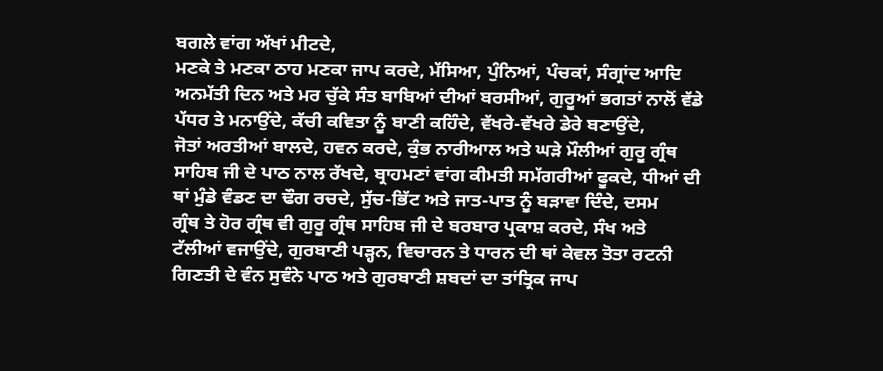ਬਗਲੇ ਵਾਂਗ ਅੱਖਾਂ ਮੀਟਦੇ,
ਮਣਕੇ ਤੇ ਮਣਕਾ ਠਾਹ ਮਣਕਾ ਜਾਪ ਕਰਦੇ, ਮੱਸਿਆ, ਪੁੰਨਿਆਂ, ਪੰਚਕਾਂ, ਸੰਗ੍ਰਾਂਦ ਆਦਿ
ਅਨਮੱਤੀ ਦਿਨ ਅਤੇ ਮਰ ਚੁੱਕੇ ਸੰਤ ਬਾਬਿਆਂ ਦੀਆਂ ਬਰਸੀਆਂ, ਗੁਰੂਆਂ ਭਗਤਾਂ ਨਾਲੋਂ ਵੱਡੇ
ਪੱਧਰ ਤੇ ਮਨਾਉਂਦੇ, ਕੱਚੀ ਕਵਿਤਾ ਨੂੰ ਬਾਣੀ ਕਹਿੰਦੇ, ਵੱਖਰੇ-ਵੱਖਰੇ ਡੇਰੇ ਬਣਾਉਂਦੇ,
ਜੋਤਾਂ ਅਰਤੀਆਂ ਬਾਲਦੇ, ਹਵਨ ਕਰਦੇ, ਕੁੰਭ ਨਾਰੀਆਲ ਅਤੇ ਘੜੇ ਮੌਲੀਆਂ ਗੁਰੂ ਗ੍ਰੰਥ
ਸਾਹਿਬ ਜੀ ਦੇ ਪਾਠ ਨਾਲ ਰੱਖਦੇ, ਬ੍ਰਾਹਮਣਾਂ ਵਾਂਗ ਕੀਮਤੀ ਸਮੱਗਰੀਆਂ ਫੂਕਦੇ, ਧੀਆਂ ਦੀ
ਥਾਂ ਮੁੰਡੇ ਵੰਡਣ ਦਾ ਢੌਗ ਰਚਦੇ, ਸੁੱਚ-ਭਿੱਟ ਅਤੇ ਜਾਤ-ਪਾਤ ਨੂੰ ਬੜਾਵਾ ਦਿੰਦੇ, ਦਸਮ
ਗ੍ਰੰਥ ਤੇ ਹੋਰ ਗ੍ਰੰਥ ਵੀ ਗੁਰੂ ਗ੍ਰੰਥ ਸਾਹਿਬ ਜੀ ਦੇ ਬਰਬਾਰ ਪ੍ਰਕਾਸ਼ ਕਰਦੇ, ਸੰਖ ਅਤੇ
ਟੱਲੀਆਂ ਵਜਾਉਂਦੇ, ਗੁਰਬਾਣੀ ਪੜ੍ਹਨ, ਵਿਚਾਰਨ ਤੇ ਧਾਰਨ ਦੀ ਥਾਂ ਕੇਵਲ ਤੋਤਾ ਰਟਨੀ
ਗਿਣਤੀ ਦੇ ਵੰਨ ਸੁਵੰਨੇ ਪਾਠ ਅਤੇ ਗੁਰਬਾਣੀ ਸ਼ਬਦਾਂ ਦਾ ਤਾਂਤ੍ਰਿਕ ਜਾਪ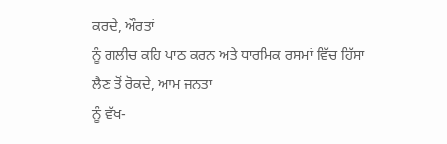ਕਰਦੇ, ਔਰਤਾਂ
ਨੂੰ ਗਲੀਚ ਕਹਿ ਪਾਠ ਕਰਨ ਅਤੇ ਧਾਰਮਿਕ ਰਸਮਾਂ ਵਿੱਚ ਹਿੱਸਾ ਲੈਣ ਤੋਂ ਰੋਕਦੇ, ਆਮ ਜਨਤਾ
ਨੂੰ ਵੱਖ-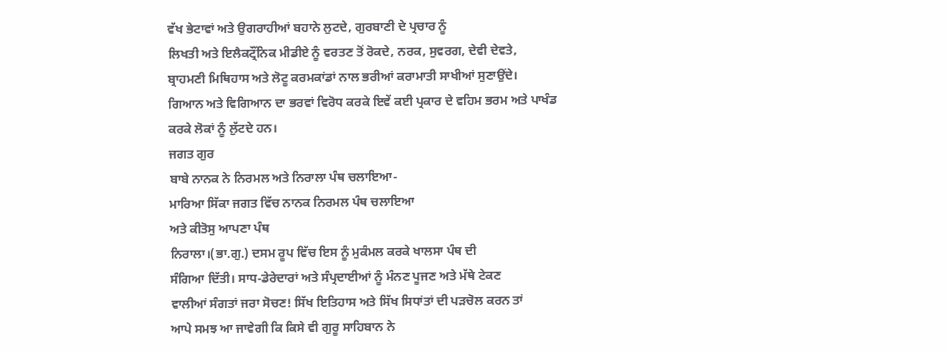ਵੱਖ ਭੇਟਾਵਾਂ ਅਤੇ ਉਗਰਾਹੀਆਂ ਬਹਾਨੇ ਲੁਟਦੇ, ਗੁਰਬਾਣੀ ਦੇ ਪ੍ਰਚਾਰ ਨੂੰ
ਲਿਖਤੀ ਅਤੇ ਇਲੈਕਟ੍ਰੌਂਨਿਕ ਮੀਡੀਏ ਨੂੰ ਵਰਤਣ ਤੋਂ ਰੋਕਦੇ, ਨਰਕ, ਸੁਵਰਗ, ਦੇਵੀ ਦੇਵਤੇ,
ਬ੍ਰਾਹਮਣੀ ਮਿਥਿਹਾਸ ਅਤੇ ਲੋਟੂ ਕਰਮਕਾਂਡਾਂ ਨਾਲ ਭਰੀਆਂ ਕਰਾਮਾਤੀ ਸਾਖੀਆਂ ਸੁਣਾਉਂਦੇ।
ਗਿਆਨ ਅਤੇ ਵਿਗਿਆਨ ਦਾ ਭਰਵਾਂ ਵਿਰੋਧ ਕਰਕੇ ਇਵੇਂ ਕਈ ਪ੍ਰਕਾਰ ਦੇ ਵਹਿਮ ਭਰਮ ਅਤੇ ਪਾਖੰਡ
ਕਰਕੇ ਲੋਕਾਂ ਨੂੰ ਲੁੱਟਦੇ ਹਨ।
ਜਗਤ ਗੁਰ
ਬਾਬੇ ਨਾਨਕ ਨੇ ਨਿਰਮਲ ਅਤੇ ਨਿਰਾਲਾ ਪੰਥ ਚਲਾਇਆ-
ਮਾਰਿਆ ਸਿੱਕਾ ਜਗਤ ਵਿੱਚ ਨਾਨਕ ਨਿਰਮਲ ਪੰਥ ਚਲਾਇਆ
ਅਤੇ ਕੀਤੋਸੁ ਆਪਣਾ ਪੰਥ
ਨਿਰਾਲਾ।(ਭਾ.ਗੁ.) ਦਸਮ ਰੂਪ ਵਿੱਚ ਇਸ ਨੂੰ ਮੁਕੰਮਲ ਕਰਕੇ ਖਾਲਸਾ ਪੰਥ ਦੀ
ਸੰਗਿਆ ਦਿੱਤੀ। ਸਾਧ-ਡੇਰੇਦਾਰਾਂ ਅਤੇ ਸੰਪ੍ਰਦਾਈਆਂ ਨੂੰ ਮੰਨਣ ਪੂਜਣ ਅਤੇ ਮੱਥੇ ਟੇਕਣ
ਵਾਲੀਆਂ ਸੰਗਤਾਂ ਜਰਾ ਸੋਚਣ! ਸਿੱਖ ਇਤਿਹਾਸ ਅਤੇ ਸਿੱਖ ਸਿਧਾਂਤਾਂ ਦੀ ਪੜਚੋਲ ਕਰਨ ਤਾਂ
ਆਪੇ ਸਮਝ ਆ ਜਾਵੇਗੀ ਕਿ ਕਿਸੇ ਵੀ ਗੁਰੂ ਸਾਹਿਬਾਨ ਨੇ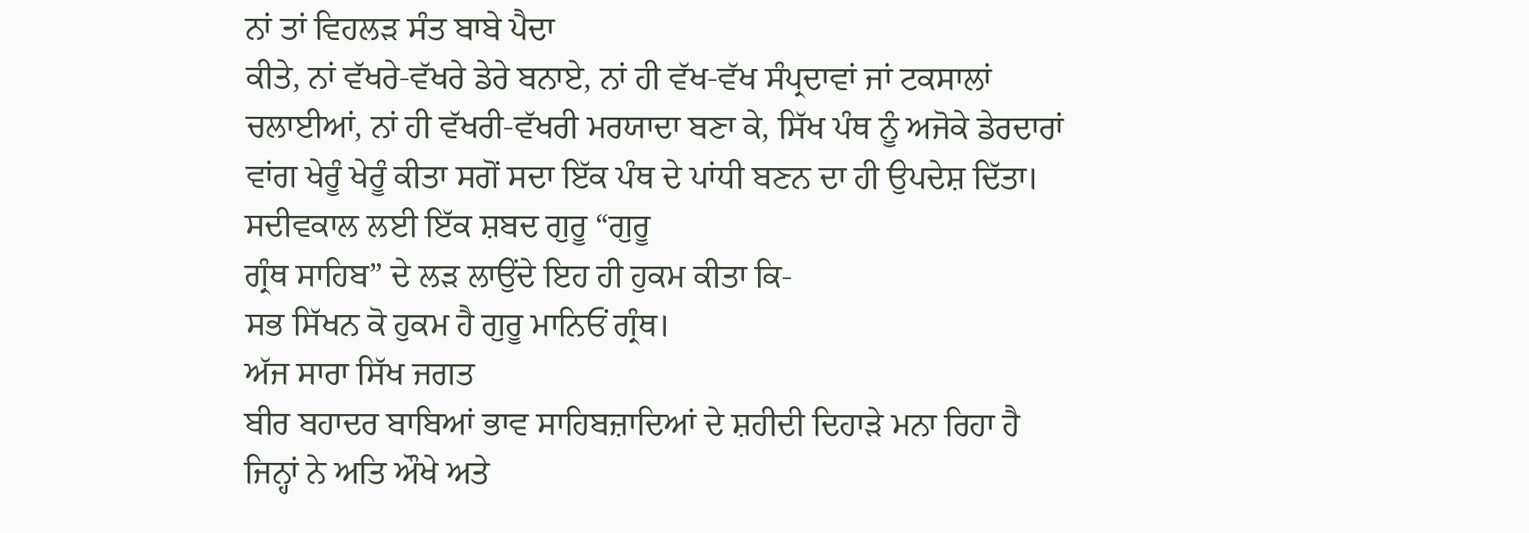ਨਾਂ ਤਾਂ ਵਿਹਲੜ ਸੰਤ ਬਾਬੇ ਪੈਦਾ
ਕੀਤੇ, ਨਾਂ ਵੱਖਰੇ-ਵੱਖਰੇ ਡੇਰੇ ਬਨਾਏ, ਨਾਂ ਹੀ ਵੱਖ-ਵੱਖ ਸੰਪ੍ਰਦਾਵਾਂ ਜਾਂ ਟਕਸਾਲਾਂ
ਚਲਾਈਆਂ, ਨਾਂ ਹੀ ਵੱਖਰੀ-ਵੱਖਰੀ ਮਰਯਾਦਾ ਬਣਾ ਕੇ, ਸਿੱਖ ਪੰਥ ਨੂੰ ਅਜੋਕੇ ਡੇਰਦਾਰਾਂ
ਵਾਂਗ ਖੇਰੂੰ ਖੇਰੂੰ ਕੀਤਾ ਸਗੋਂ ਸਦਾ ਇੱਕ ਪੰਥ ਦੇ ਪਾਂਧੀ ਬਣਨ ਦਾ ਹੀ ਉਪਦੇਸ਼ ਦਿੱਤਾ।
ਸਦੀਵਕਾਲ ਲਈ ਇੱਕ ਸ਼ਬਦ ਗੁਰੂ “ਗੁਰੂ
ਗ੍ਰੰਥ ਸਾਹਿਬ” ਦੇ ਲੜ ਲਾਉਂਦੇ ਇਹ ਹੀ ਹੁਕਮ ਕੀਤਾ ਕਿ-
ਸਭ ਸਿੱਖਨ ਕੋ ਹੁਕਮ ਹੈ ਗੁਰੂ ਮਾਨਿਓਂ ਗ੍ਰੰਥ।
ਅੱਜ ਸਾਰਾ ਸਿੱਖ ਜਗਤ
ਬੀਰ ਬਹਾਦਰ ਬਾਬਿਆਂ ਭਾਵ ਸਾਹਿਬਜ਼ਾਦਿਆਂ ਦੇ ਸ਼ਹੀਦੀ ਦਿਹਾੜੇ ਮਨਾ ਰਿਹਾ ਹੈ
ਜਿਨ੍ਹਾਂ ਨੇ ਅਤਿ ਔਖੇ ਅਤੇ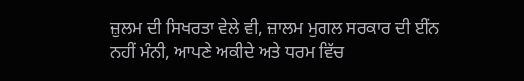ਜ਼ੁਲਮ ਦੀ ਸਿਖਰਤਾ ਵੇਲੇ ਵੀ, ਜ਼ਾਲਮ ਮੁਗਲ ਸਰਕਾਰ ਦੀ ਈਂਨ
ਨਹੀਂ ਮੰਨੀ, ਆਪਣੇ ਅਕੀਦੇ ਅਤੇ ਧਰਮ ਵਿੱਚ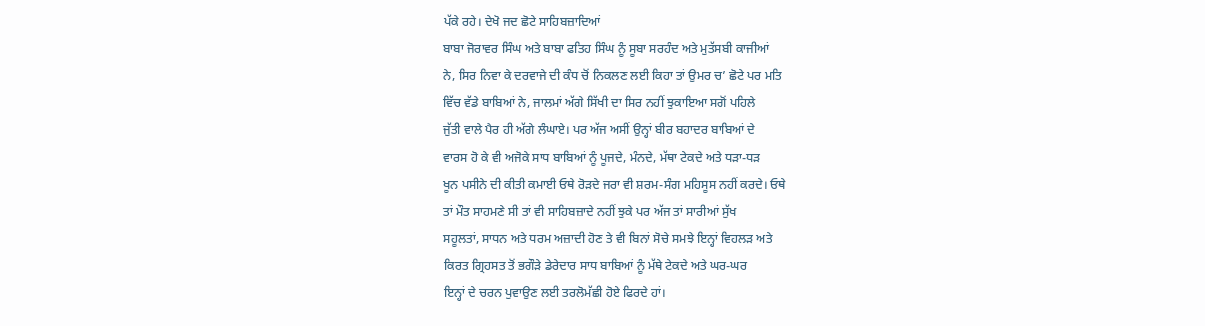ਪੱਕੇ ਰਹੇ। ਦੇਖੋ ਜਦ ਛੋਟੇ ਸਾਹਿਬਜ਼ਾਦਿਆਂ
ਬਾਬਾ ਜੋਰਾਵਰ ਸਿੰਘ ਅਤੇ ਬਾਬਾ ਫਤਿਹ ਸਿੰਘ ਨੂੰ ਸੂਬਾ ਸਰਹੰਦ ਅਤੇ ਮੁਤੱਸਬੀ ਕਾਜੀਆਂ
ਨੇ, ਸਿਰ ਨਿਵਾ ਕੇ ਦਰਵਾਜੇ ਦੀ ਕੰਧ ਚੋਂ ਨਿਕਲਣ ਲਈ ਕਿਹਾ ਤਾਂ ਉਮਰ ਚ’ ਛੋਟੇ ਪਰ ਮਤਿ
ਵਿੱਚ ਵੱਡੇ ਬਾਬਿਆਂ ਨੇ, ਜਾਲਮਾਂ ਅੱਗੇ ਸਿੱਖੀ ਦਾ ਸਿਰ ਨਹੀਂ ਝੁਕਾਇਆ ਸਗੋਂ ਪਹਿਲੇ
ਜੁੱਤੀ ਵਾਲੇ ਪੈਰ ਹੀ ਅੱਗੇ ਲੰਘਾਏ। ਪਰ ਅੱਜ ਅਸੀਂ ਉਨ੍ਹਾਂ ਬੀਰ ਬਹਾਦਰ ਬਾਬਿਆਂ ਦੇ
ਵਾਰਸ ਹੋ ਕੇ ਵੀ ਅਜੋਕੇ ਸਾਧ ਬਾਬਿਆਂ ਨੂੰ ਪੂਜਦੇ, ਮੰਨਦੇ, ਮੱਥਾ ਟੇਕਦੇ ਅਤੇ ਧੜਾ-ਧੜ
ਖੂਨ ਪਸੀਨੇ ਦੀ ਕੀਤੀ ਕਮਾਈ ਓਥੇ ਰੋੜਦੇ ਜਰਾ ਵੀ ਸ਼ਰਮ-ਸੰਗ ਮਹਿਸੂਸ ਨਹੀਂ ਕਰਦੇ। ਓਥੇ
ਤਾਂ ਮੌਤ ਸਾਹਮਣੇ ਸੀ ਤਾਂ ਵੀ ਸਾਹਿਬਜ਼ਾਦੇ ਨਹੀਂ ਝੁਕੇ ਪਰ ਅੱਜ ਤਾਂ ਸਾਰੀਆਂ ਸੁੱਖ
ਸਹੂਲਤਾਂ, ਸਾਧਨ ਅਤੇ ਧਰਮ ਅਜ਼ਾਦੀ ਹੋਣ ਤੇ ਵੀ ਬਿਨਾਂ ਸੋਚੇ ਸਮਝੇ ਇਨ੍ਹਾਂ ਵਿਹਲੜ ਅਤੇ
ਕਿਰਤ ਗ੍ਰਿਹਸਤ ਤੋਂ ਭਗੌੜੇ ਡੇਰੇਦਾਰ ਸਾਧ ਬਾਬਿਆਂ ਨੂੰ ਮੱਥੇ ਟੇਕਦੇ ਅਤੇ ਘਰ-ਘਰ
ਇਨ੍ਹਾਂ ਦੇ ਚਰਨ ਪੁਵਾਉਣ ਲਈ ਤਰਲੋਮੱਛੀ ਹੋਏ ਫਿਰਦੇ ਹਾਂ।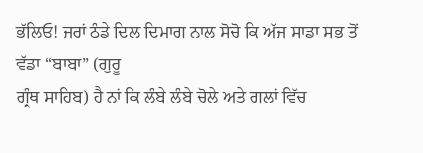ਭੱਲਿਓ! ਜਰਾਂ ਠੰਡੇ ਦਿਲ ਦਿਮਾਗ ਨਾਲ ਸੋਚੋ ਕਿ ਅੱਜ ਸਾਡਾ ਸਭ ਤੋਂ
ਵੱਡਾ “ਬਾਬਾ” (ਗੁਰੂ
ਗ੍ਰੰਥ ਸਾਹਿਬ) ਹੈ ਨਾਂ ਕਿ ਲੰਬੇ ਲੰਬੇ ਚੋਲੇ ਅਤੇ ਗਲਾਂ ਵਿੱਚ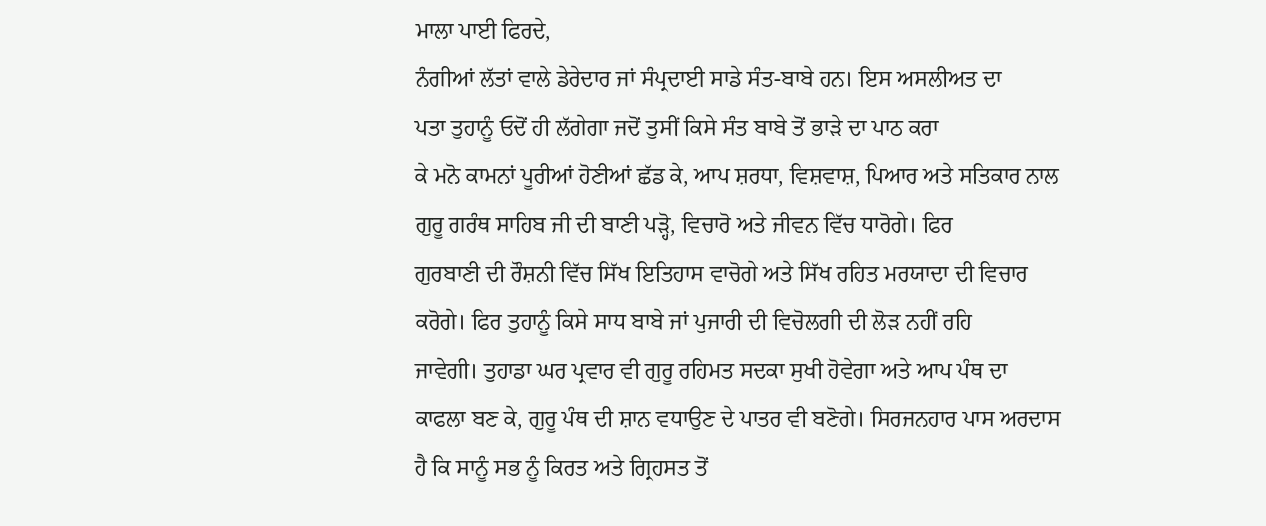ਮਾਲਾ ਪਾਈ ਫਿਰਦੇ,
ਨੰਗੀਆਂ ਲੱਤਾਂ ਵਾਲੇ ਡੇਰੇਦਾਰ ਜਾਂ ਸੰਪ੍ਰਦਾਈ ਸਾਡੇ ਸੰਤ-ਬਾਬੇ ਹਨ। ਇਸ ਅਸਲੀਅਤ ਦਾ
ਪਤਾ ਤੁਹਾਨੂੰ ਓਦੋਂ ਹੀ ਲੱਗੇਗਾ ਜਦੋਂ ਤੁਸੀਂ ਕਿਸੇ ਸੰਤ ਬਾਬੇ ਤੋਂ ਭਾੜੇ ਦਾ ਪਾਠ ਕਰਾ
ਕੇ ਮਨੋ ਕਾਮਨਾਂ ਪੂਰੀਆਂ ਹੋਣੀਆਂ ਛੱਡ ਕੇ, ਆਪ ਸ਼ਰਧਾ, ਵਿਸ਼ਵਾਸ਼, ਪਿਆਰ ਅਤੇ ਸਤਿਕਾਰ ਨਾਲ
ਗੁਰੂ ਗਰੰਥ ਸਾਹਿਬ ਜੀ ਦੀ ਬਾਣੀ ਪੜ੍ਹੋ, ਵਿਚਾਰੋ ਅਤੇ ਜੀਵਨ ਵਿੱਚ ਧਾਰੋਗੇ। ਫਿਰ
ਗੁਰਬਾਣੀ ਦੀ ਰੌਸ਼ਨੀ ਵਿੱਚ ਸਿੱਖ ਇਤਿਹਾਸ ਵਾਚੋਗੇ ਅਤੇ ਸਿੱਖ ਰਹਿਤ ਮਰਯਾਦਾ ਦੀ ਵਿਚਾਰ
ਕਰੋਗੇ। ਫਿਰ ਤੁਹਾਨੂੰ ਕਿਸੇ ਸਾਧ ਬਾਬੇ ਜਾਂ ਪੁਜਾਰੀ ਦੀ ਵਿਚੋਲਗੀ ਦੀ ਲੋੜ ਨਹੀਂ ਰਹਿ
ਜਾਵੇਗੀ। ਤੁਹਾਡਾ ਘਰ ਪ੍ਰਵਾਰ ਵੀ ਗੁਰੂ ਰਹਿਮਤ ਸਦਕਾ ਸੁਖੀ ਹੋਵੇਗਾ ਅਤੇ ਆਪ ਪੰਥ ਦਾ
ਕਾਫਲਾ ਬਣ ਕੇ, ਗੁਰੂ ਪੰਥ ਦੀ ਸ਼ਾਨ ਵਧਾਉਣ ਦੇ ਪਾਤਰ ਵੀ ਬਣੋਗੇ। ਸਿਰਜਨਹਾਰ ਪਾਸ ਅਰਦਾਸ
ਹੈ ਕਿ ਸਾਨੂੰ ਸਭ ਨੂੰ ਕਿਰਤ ਅਤੇ ਗ੍ਰਿਹਸਤ ਤੋਂ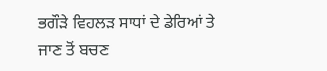ਭਗੌੜੇ ਵਿਹਲੜ ਸਾਧਾਂ ਦੇ ਡੇਰਿਆਂ ਤੇ
ਜਾਣ ਤੋਂ ਬਚਣ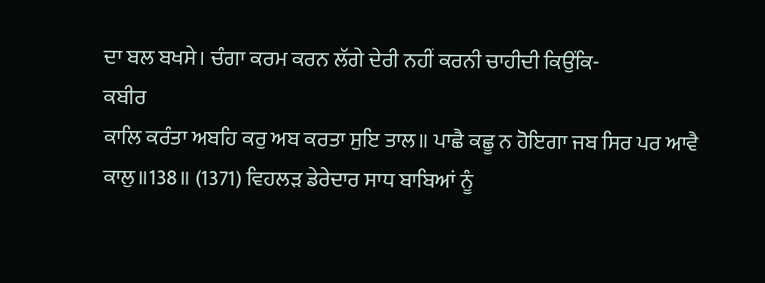ਦਾ ਬਲ ਬਖਸੇ। ਚੰਗਾ ਕਰਮ ਕਰਨ ਲੱਗੇ ਦੇਰੀ ਨਹੀਂ ਕਰਨੀ ਚਾਹੀਦੀ ਕਿਉਂਕਿ-
ਕਬੀਰ
ਕਾਲਿ ਕਰੰਤਾ ਅਬਹਿ ਕਰੁ ਅਬ ਕਰਤਾ ਸੁਇ ਤਾਲ॥ ਪਾਛੈ ਕਛੂ ਨ ਹੋਇਗਾ ਜਬ ਸਿਰ ਪਰ ਆਵੈ
ਕਾਲੁ॥138॥ (1371) ਵਿਹਲੜ ਡੇਰੇਦਾਰ ਸਾਧ ਬਾਬਿਆਂ ਨੂੰ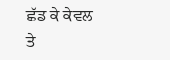ਛੱਡ ਕੇ ਕੇਵਲ ਤੇ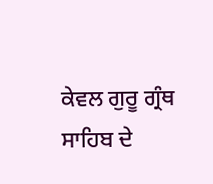ਕੇਵਲ ਗੁਰੂ ਗ੍ਰੰਥ ਸਾਹਿਬ ਦੇ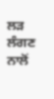ਲੜ ਲੰਗਣ ਨਾਲੋਂ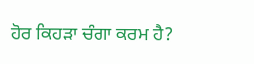ਹੋਰ ਕਿਹੜਾ ਚੰਗਾ ਕਰਮ ਹੈ?